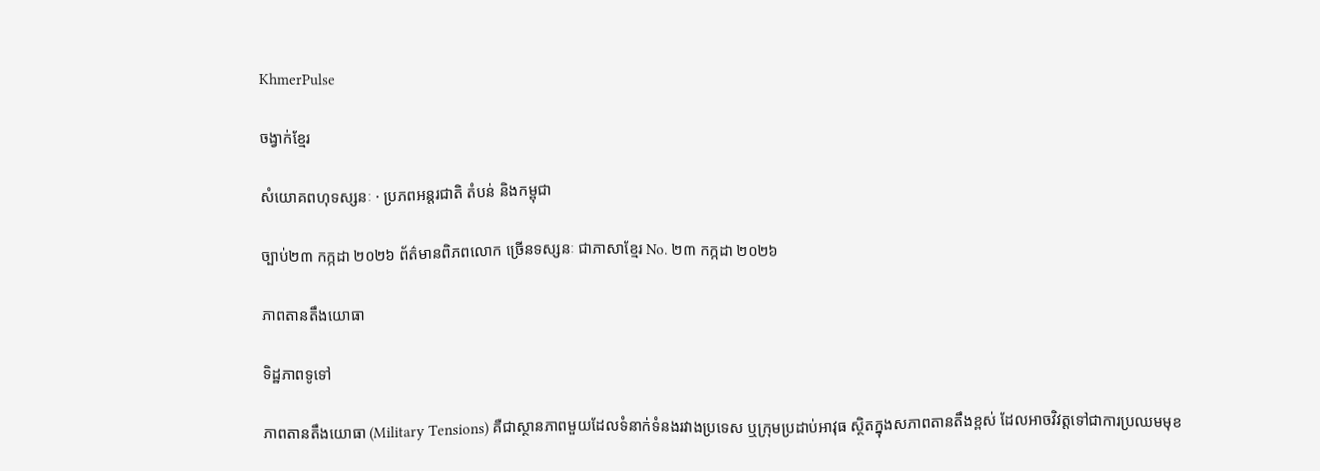KhmerPulse

ចង្វាក់ខ្មែរ

សំយោគពហុទស្សនៈ · ប្រភពអន្តរជាតិ តំបន់ និងកម្ពុជា

ច្បាប់២៣ កក្កដា ២០២៦ ព័ត៌មានពិភពលោក ច្រើនទស្សនៈ ជាភាសាខ្មែរ No. ២៣ កក្កដា ២០២៦

ភាពតានតឹងយោធា

ទិដ្ឋភាពទូទៅ

ភាពតានតឹងយោធា (Military Tensions) គឺជាស្ថានភាពមួយដែលទំនាក់ទំនងរវាងប្រទេស ឬក្រុមប្រដាប់អាវុធ ស្ថិតក្នុងសភាពតានតឹងខ្ពស់ ដែលអាចវិវត្តទៅជាការប្រឈមមុខ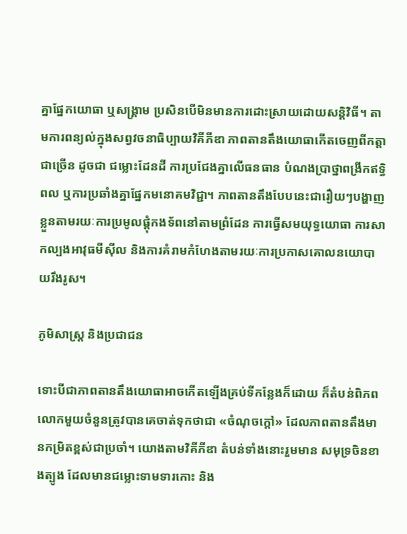គ្នាផ្នែកយោធា ឬសង្គ្រាម ប្រសិនបើមិនមានការដោះស្រាយដោយសន្តិវិធី។ តាមការពន្យល់ក្នុងសព្វវចនាធិប្បាយវិគីភីឌា ភាពតានតឹងយោធាកើតចេញពីកត្តាជាច្រើន ដូចជា ជម្លោះដែនដី ការប្រជែងគ្នាលើធនធាន បំណងប្រាថ្នាពង្រីកឥទ្ធិពល ឬការប្រឆាំងគ្នាផ្នែកមនោគមវិជ្ជា។ ភាពតានតឹងបែបនេះជារឿយៗបង្ហាញខ្លួនតាមរយៈការប្រមូលផ្តុំកងទ័ពនៅតាមព្រំដែន ការធ្វើសមយុទ្ធយោធា ការសាកល្បងអាវុធមីស៊ីល និងការគំរាមកំហែងតាមរយៈការប្រកាសគោលនយោបាយរឹងរូស។

ភូមិសាស្ត្រ និងប្រជាជន

ទោះបីជាភាពតានតឹងយោធាអាចកើតឡើងគ្រប់ទីកន្លែងក៏ដោយ ក៏តំបន់ពិភពលោកមួយចំនួនត្រូវបានគេចាត់ទុកថាជា «ចំណុចក្តៅ» ដែលភាពតានតឹងមានកម្រិតខ្ពស់ជាប្រចាំ។ យោងតាមវិគីភីឌា តំបន់ទាំងនោះរួមមាន សមុទ្រចិនខាងត្បូង ដែលមានជម្លោះទាមទារកោះ និង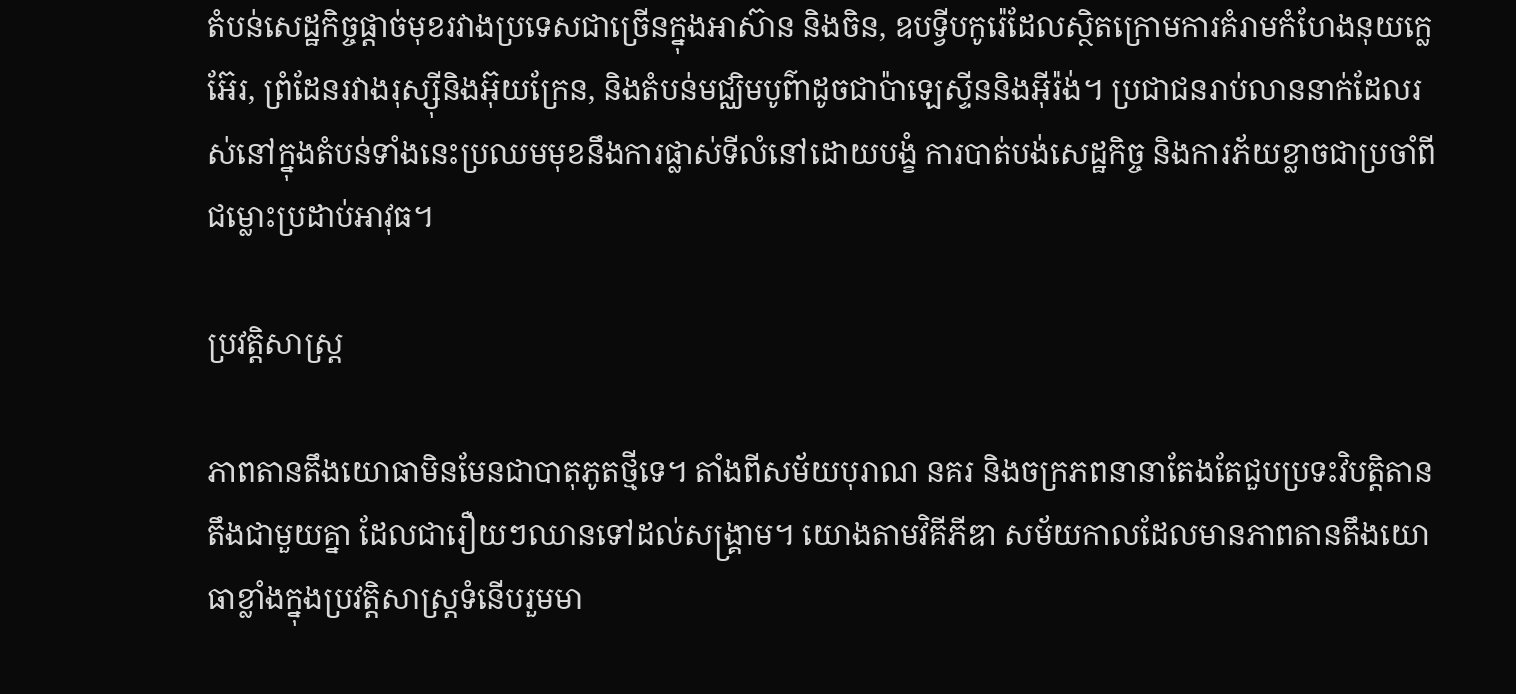តំបន់សេដ្ឋកិច្ចផ្តាច់មុខរវាងប្រទេសជាច្រើនក្នុងអាស៊ាន និងចិន, ឧបទ្វីបកូរ៉េដែលស្ថិតក្រោមការគំរាមកំហែងនុយក្លេអ៊ែរ, ព្រំដែនរវាងរុស្ស៊ីនិងអ៊ុយក្រែន, និងតំបន់មជ្ឈិមបូព៌ាដូចជាប៉ាឡេស្ទីននិងអ៊ីរ៉ង់។ ប្រជាជនរាប់លាននាក់ដែលរស់នៅក្នុងតំបន់ទាំងនេះប្រឈមមុខនឹងការផ្លាស់ទីលំនៅដោយបង្ខំ ការបាត់បង់សេដ្ឋកិច្ច និងការភ័យខ្លាចជាប្រចាំពីជម្លោះប្រដាប់អាវុធ។

ប្រវត្តិសាស្ត្រ

ភាពតានតឹងយោធាមិនមែនជាបាតុភូតថ្មីទេ។ តាំងពីសម័យបុរាណ នគរ និងចក្រភពនានាតែងតែជួបប្រទះវិបត្តិតានតឹងជាមួយគ្នា ដែលជារឿយៗឈានទៅដល់សង្គ្រាម។ យោងតាមវិគីភីឌា សម័យកាលដែលមានភាពតានតឹងយោធាខ្លាំងក្នុងប្រវត្តិសាស្ត្រទំនើបរួមមា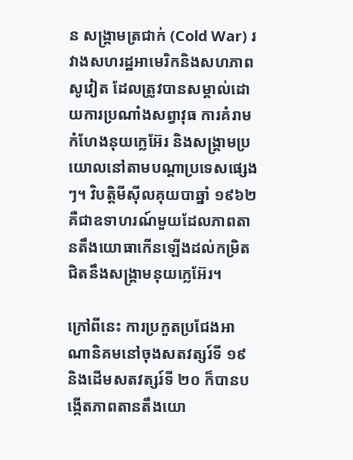ន សង្គ្រាមត្រជាក់ (Cold War) រវាងសហរដ្ឋអាមេរិកនិងសហភាពសូវៀត ដែលត្រូវបានសម្គាល់ដោយការប្រណាំងសព្វាវុធ ការគំរាមកំហែងនុយក្លេអ៊ែរ និងសង្គ្រាមប្រយោលនៅតាមបណ្តាប្រទេសផ្សេងៗ។ វិបត្តិមីស៊ីលគុយបាឆ្នាំ ១៩៦២ គឺជាឧទាហរណ៍មួយដែលភាពតានតឹងយោធាកើនឡើងដល់កម្រិតជិតនឹងសង្គ្រាមនុយក្លេអ៊ែរ។

ក្រៅពីនេះ ការប្រកួតប្រជែងអាណានិគមនៅចុងសតវត្សរ៍ទី ១៩ និងដើមសតវត្សរ៍ទី ២០ ក៏បានបង្កើតភាពតានតឹងយោ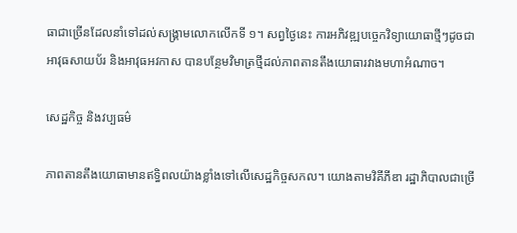ធាជាច្រើនដែលនាំទៅដល់សង្គ្រាមលោកលើកទី ១។ សព្វថ្ងៃនេះ ការអភិវឌ្ឍបច្ចេកវិទ្យាយោធាថ្មីៗដូចជា អាវុធសាយប័រ និងអាវុធអវកាស បានបន្ថែមវិមាត្រថ្មីដល់ភាពតានតឹងយោធារវាងមហាអំណាច។

សេដ្ឋកិច្ច និងវប្បធម៌

ភាពតានតឹងយោធាមានឥទ្ធិពលយ៉ាងខ្លាំងទៅលើសេដ្ឋកិច្ចសកល។ យោងតាមវិគីភីឌា រដ្ឋាភិបាលជាច្រើ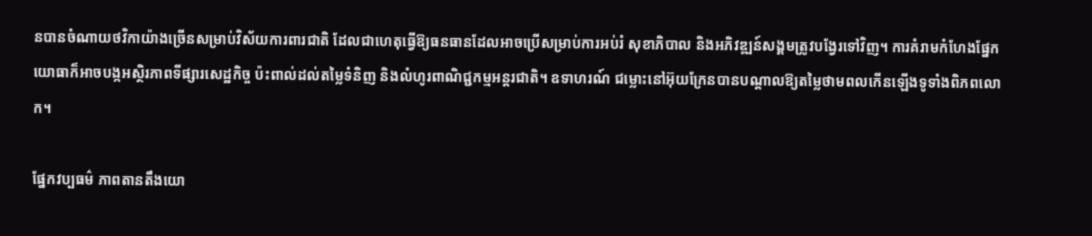នបានចំណាយថវិកាយ៉ាងច្រើនសម្រាប់វិស័យការពារជាតិ ដែលជាហេតុធ្វើឱ្យធនធានដែលអាចប្រើសម្រាប់ការអប់រំ សុខាភិបាល និងអភិវឌ្ឍន៍សង្គមត្រូវបង្វែរទៅវិញ។ ការគំរាមកំហែងផ្នែកយោធាក៏អាចបង្កអស្ថិរភាពទីផ្សារសេដ្ឋកិច្ច ប៉ះពាល់ដល់តម្លៃទំនិញ និងលំហូរពាណិជ្ជកម្មអន្តរជាតិ។ ឧទាហរណ៍ ជម្លោះនៅអ៊ុយក្រែនបានបណ្តាលឱ្យតម្លៃថាមពលកើនឡើងទូទាំងពិភពលោក។

ផ្នែកវប្បធម៌ ភាពតានតឹងយោ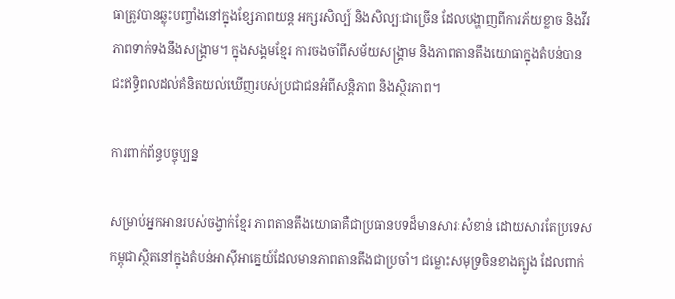ធាត្រូវបានឆ្លុះបញ្ចាំងនៅក្នុងខ្សែភាពយន្ត អក្សរសិល្ប៍ និងសិល្បៈជាច្រើន ដែលបង្ហាញពីការភ័យខ្លាច និងវីរភាពទាក់ទងនឹងសង្គ្រាម។ ក្នុងសង្គមខ្មែរ ការចងចាំពីសម័យសង្គ្រាម និងភាពតានតឹងយោធាក្នុងតំបន់បានជះឥទ្ធិពលដល់គំនិតយល់ឃើញរបស់ប្រជាជនអំពីសន្តិភាព និងស្ថិរភាព។

ការពាក់ព័ន្ធបច្ចុប្បន្ន

សម្រាប់អ្នកអានរបស់ចង្វាក់ខ្មែរ ភាពតានតឹងយោធាគឺជាប្រធានបទដ៏មានសារៈសំខាន់ ដោយសារតែប្រទេសកម្ពុជាស្ថិតនៅក្នុងតំបន់អាស៊ីអាគ្នេយ៍ដែលមានភាពតានតឹងជាប្រចាំ។ ជម្លោះសមុទ្រចិនខាងត្បូង ដែលពាក់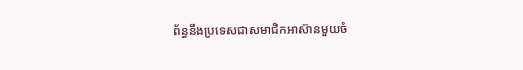ព័ន្ធនឹងប្រទេសជាសមាជិកអាស៊ានមួយចំ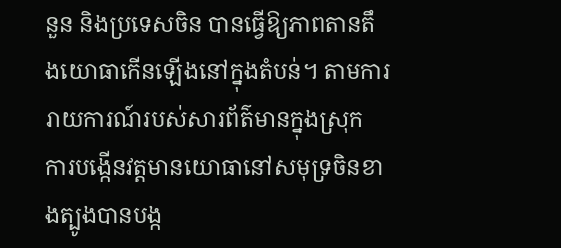នួន និងប្រទេសចិន បានធ្វើឱ្យភាពតានតឹងយោធាកើនឡើងនៅក្នុងតំបន់។ តាមការរាយការណ៍របស់សារព័ត៌មានក្នុងស្រុក ការបង្កើនវត្តមានយោធានៅសមុទ្រចិនខាងត្បូងបានបង្ក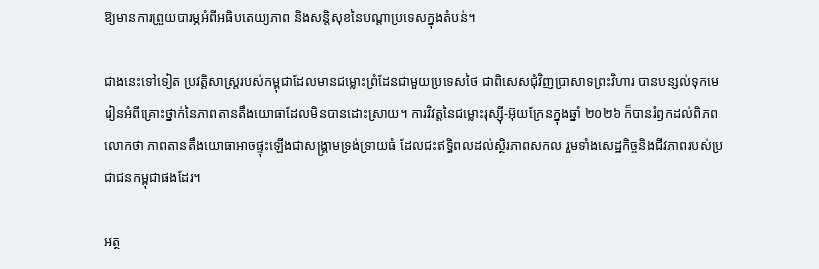ឱ្យមានការព្រួយបារម្ភអំពីអធិបតេយ្យភាព និងសន្តិសុខនៃបណ្តាប្រទេសក្នុងតំបន់។

ជាងនេះទៅទៀត ប្រវត្តិសាស្ត្ររបស់កម្ពុជាដែលមានជម្លោះព្រំដែនជាមួយប្រទេសថៃ ជាពិសេសជុំវិញប្រាសាទព្រះវិហារ បានបន្សល់ទុកមេរៀនអំពីគ្រោះថ្នាក់នៃភាពតានតឹងយោធាដែលមិនបានដោះស្រាយ។ ការវិវត្តនៃជម្លោះរុស្ស៊ី-អ៊ុយក្រែនក្នុងឆ្នាំ ២០២៦ ក៏បានរំឭកដល់ពិភពលោកថា ភាពតានតឹងយោធាអាចផ្ទុះឡើងជាសង្គ្រាមទ្រង់ទ្រាយធំ ដែលជះឥទ្ធិពលដល់ស្ថិរភាពសកល រួមទាំងសេដ្ឋកិច្ចនិងជីវភាពរបស់ប្រជាជនកម្ពុជាផងដែរ។

អត្ថ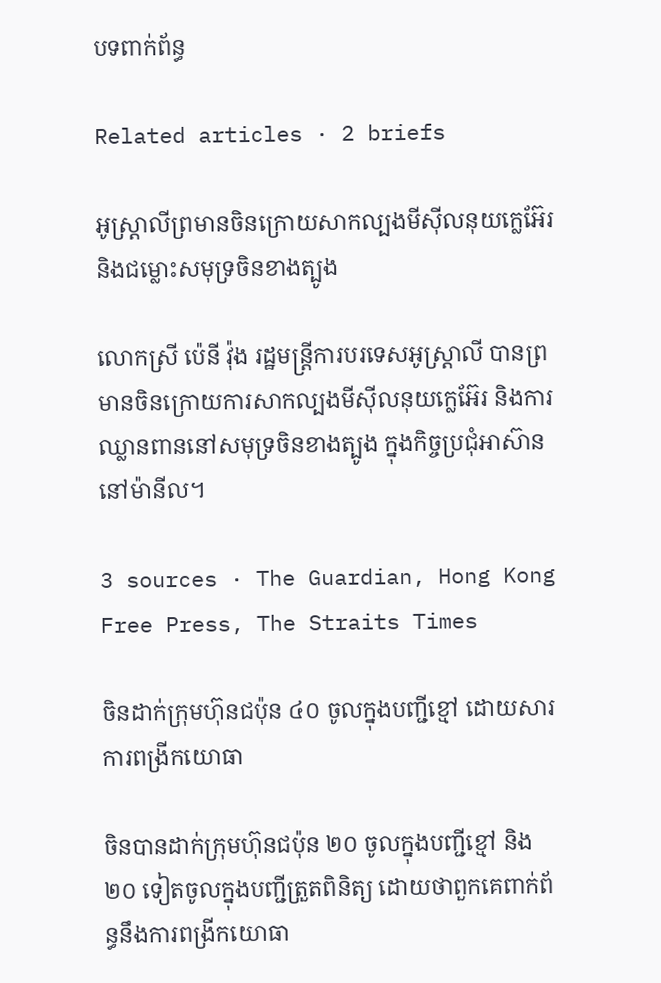បទពាក់ព័ន្ធ

Related articles · 2 briefs

អូស្ត្រាលីព្រមានចិនក្រោយសាកល្បងមីស៊ីលនុយក្លេអ៊ែរ និងជម្លោះសមុទ្រចិនខាងត្បូង

លោកស្រី ប៉េនី វ៉ុង រដ្ឋមន្ត្រីការបរទេសអូស្ត្រាលី បានព្រមានចិនក្រោយការសាកល្បងមីស៊ីលនុយក្លេអ៊ែរ និងការឈ្លានពាននៅសមុទ្រចិនខាងត្បូង ក្នុងកិច្ចប្រជុំអាស៊ាននៅម៉ានីល។

3 sources · The Guardian, Hong Kong Free Press, The Straits Times

ចិនដាក់ក្រុមហ៊ុនជប៉ុន ៤០ ចូលក្នុងបញ្ជីខ្មៅ ដោយសារការពង្រីកយោធា

ចិនបានដាក់ក្រុមហ៊ុនជប៉ុន ២០ ចូលក្នុងបញ្ជីខ្មៅ និង ២០ ទៀតចូលក្នុងបញ្ជីត្រួតពិនិត្យ ដោយថាពួកគេពាក់ព័ន្ធនឹងការពង្រីកយោធា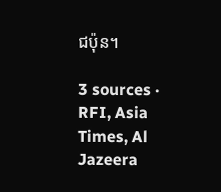ជប៉ុន។

3 sources · RFI, Asia Times, Al Jazeera